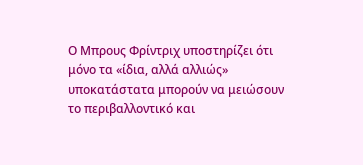Ο Μπρους Φρίντριχ υποστηρίζει ότι μόνο τα «ίδια, αλλά αλλιώς» υποκατάστατα μπορούν να μειώσουν το περιβαλλοντικό και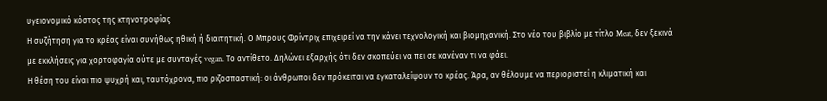υγειονομικό κόστος της κτηνοτροφίας
Η συζήτηση για το κρέας είναι συνήθως ηθική ή διαιτητική. Ο Μπρους Φρίντριχ επιχειρεί να την κάνει τεχνολογική και βιομηχανική. Στο νέο του βιβλίο με τίτλο Meat, δεν ξεκινά με εκκλήσεις για χορτοφαγία ούτε με συνταγές vegan. Το αντίθετο. Δηλώνει εξαρχής ότι δεν σκοπεύει να πει σε κανέναν τι να φάει.
Η θέση του είναι πιο ψυχρή και, ταυτόχρονα, πιο ριζοσπαστική: οι άνθρωποι δεν πρόκειται να εγκαταλείψουν το κρέας. Άρα, αν θέλουμε να περιοριστεί η κλιματική και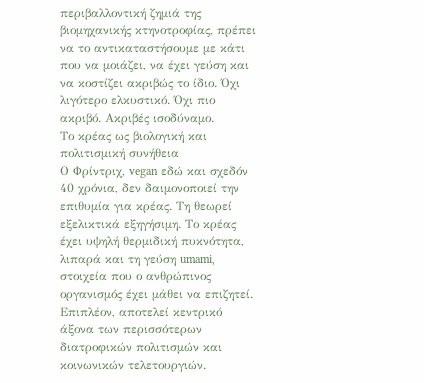περιβαλλοντική ζημιά της βιομηχανικής κτηνοτροφίας, πρέπει να το αντικαταστήσουμε με κάτι που να μοιάζει, να έχει γεύση και να κοστίζει ακριβώς το ίδιο. Όχι λιγότερο ελκυστικό. Όχι πιο ακριβό. Ακριβές ισοδύναμο.
Το κρέας ως βιολογική και πολιτισμική συνήθεια
Ο Φρίντριχ, vegan εδώ και σχεδόν 40 χρόνια, δεν δαιμονοποιεί την επιθυμία για κρέας. Τη θεωρεί εξελικτικά εξηγήσιμη. Το κρέας έχει υψηλή θερμιδική πυκνότητα, λιπαρά και τη γεύση umami, στοιχεία που ο ανθρώπινος οργανισμός έχει μάθει να επιζητεί. Επιπλέον, αποτελεί κεντρικό άξονα των περισσότερων διατροφικών πολιτισμών και κοινωνικών τελετουργιών.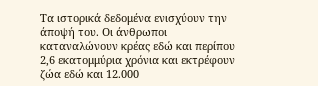Τα ιστορικά δεδομένα ενισχύουν την άποψή του. Οι άνθρωποι καταναλώνουν κρέας εδώ και περίπου 2,6 εκατομμύρια χρόνια και εκτρέφουν ζώα εδώ και 12.000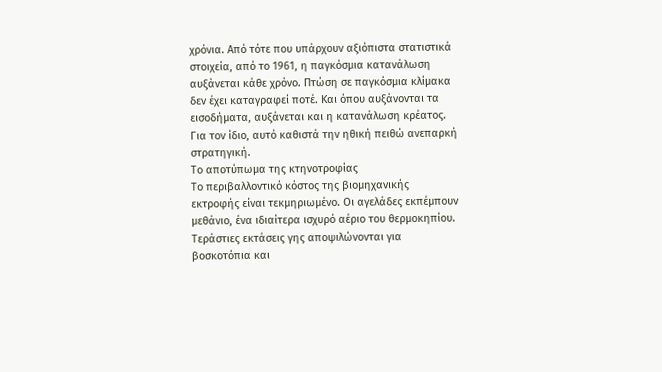χρόνια. Από τότε που υπάρχουν αξιόπιστα στατιστικά στοιχεία, από το 1961, η παγκόσμια κατανάλωση αυξάνεται κάθε χρόνο. Πτώση σε παγκόσμια κλίμακα δεν έχει καταγραφεί ποτέ. Και όπου αυξάνονται τα εισοδήματα, αυξάνεται και η κατανάλωση κρέατος.
Για τον ίδιο, αυτό καθιστά την ηθική πειθώ ανεπαρκή στρατηγική.
Το αποτύπωμα της κτηνοτροφίας
Το περιβαλλοντικό κόστος της βιομηχανικής εκτροφής είναι τεκμηριωμένο. Οι αγελάδες εκπέμπουν μεθάνιο, ένα ιδιαίτερα ισχυρό αέριο του θερμοκηπίου. Τεράστιες εκτάσεις γης αποψιλώνονται για βοσκοτόπια και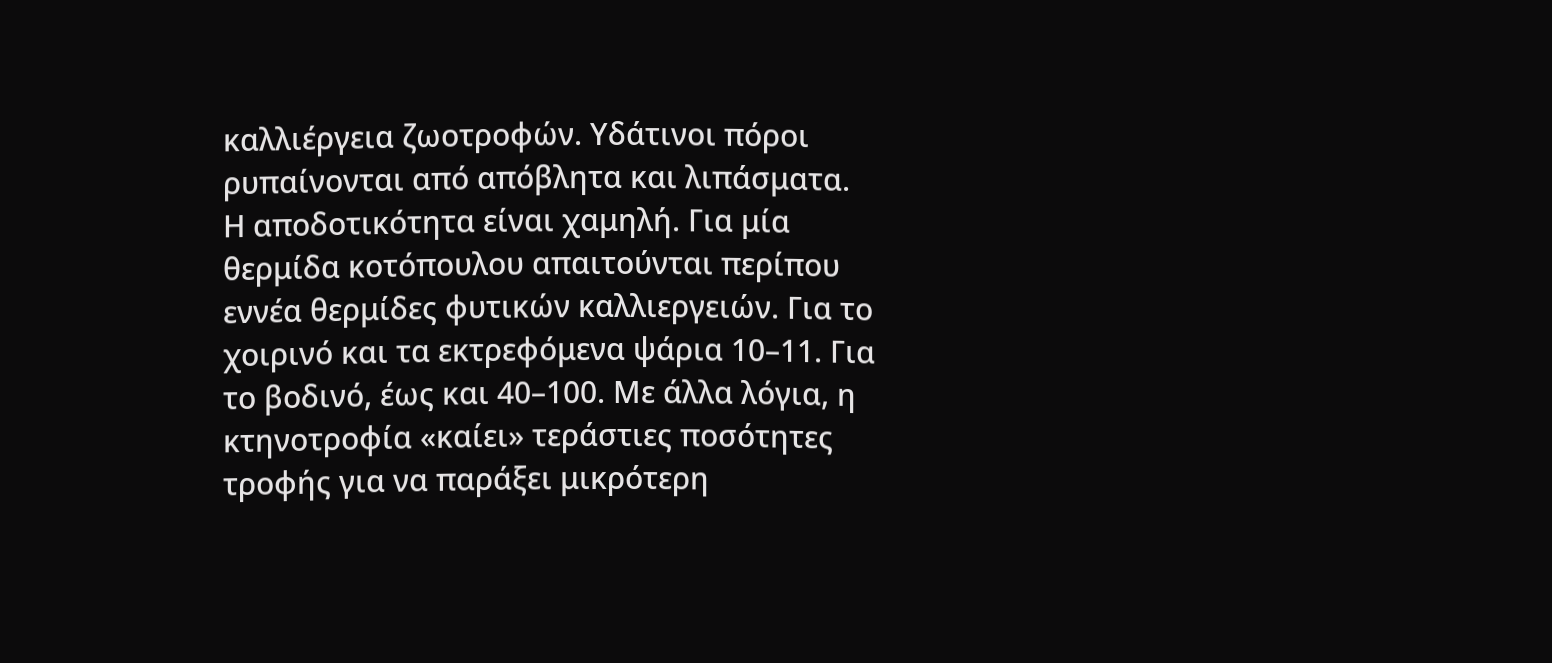καλλιέργεια ζωοτροφών. Υδάτινοι πόροι ρυπαίνονται από απόβλητα και λιπάσματα.
Η αποδοτικότητα είναι χαμηλή. Για μία θερμίδα κοτόπουλου απαιτούνται περίπου εννέα θερμίδες φυτικών καλλιεργειών. Για το χοιρινό και τα εκτρεφόμενα ψάρια 10–11. Για το βοδινό, έως και 40–100. Με άλλα λόγια, η κτηνοτροφία «καίει» τεράστιες ποσότητες τροφής για να παράξει μικρότερη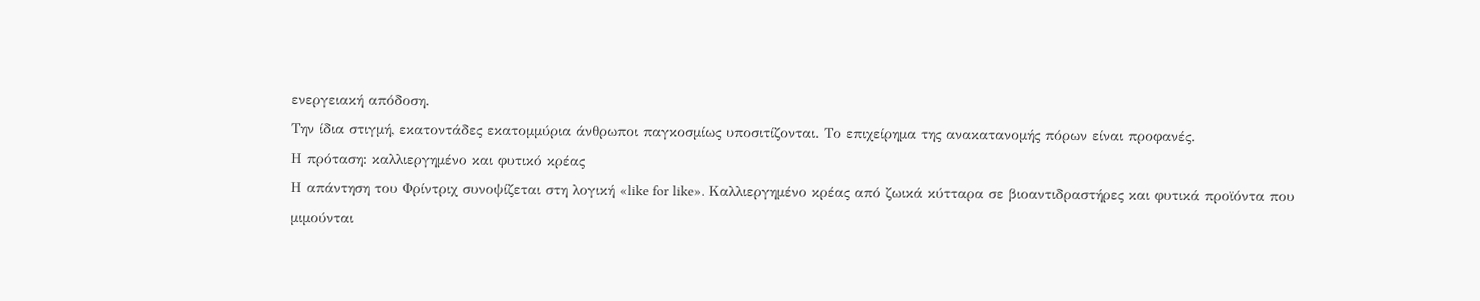ενεργειακή απόδοση.
Την ίδια στιγμή, εκατοντάδες εκατομμύρια άνθρωποι παγκοσμίως υποσιτίζονται. Το επιχείρημα της ανακατανομής πόρων είναι προφανές.
Η πρόταση: καλλιεργημένο και φυτικό κρέας
Η απάντηση του Φρίντριχ συνοψίζεται στη λογική «like for like». Καλλιεργημένο κρέας από ζωικά κύτταρα σε βιοαντιδραστήρες και φυτικά προϊόντα που μιμούνται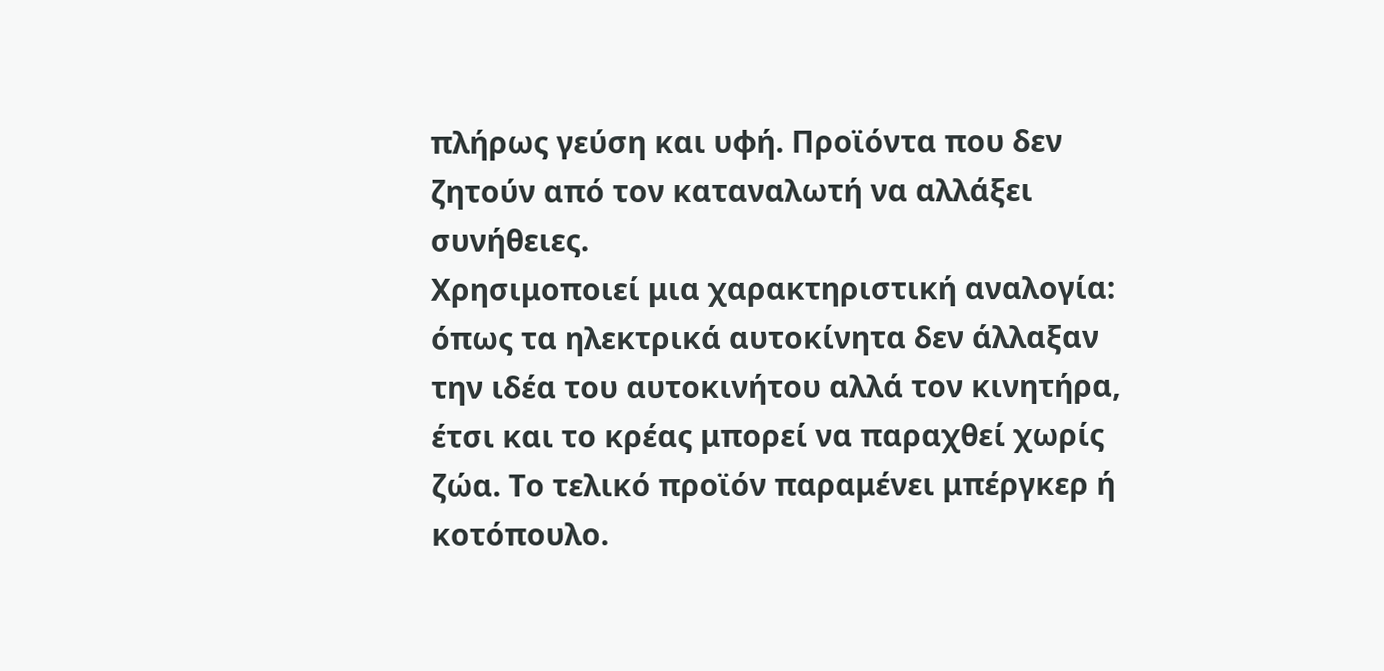πλήρως γεύση και υφή. Προϊόντα που δεν ζητούν από τον καταναλωτή να αλλάξει συνήθειες.
Χρησιμοποιεί μια χαρακτηριστική αναλογία: όπως τα ηλεκτρικά αυτοκίνητα δεν άλλαξαν την ιδέα του αυτοκινήτου αλλά τον κινητήρα, έτσι και το κρέας μπορεί να παραχθεί χωρίς ζώα. Το τελικό προϊόν παραμένει μπέργκερ ή κοτόπουλο.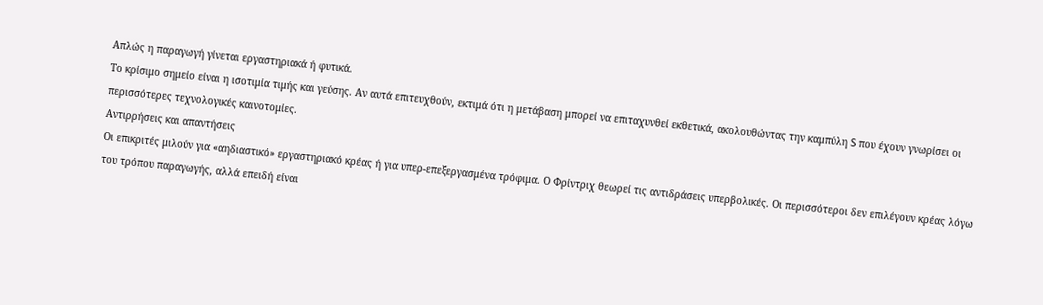Απλώς η παραγωγή γίνεται εργαστηριακά ή φυτικά.
Το κρίσιμο σημείο είναι η ισοτιμία τιμής και γεύσης. Αν αυτά επιτευχθούν, εκτιμά ότι η μετάβαση μπορεί να επιταχυνθεί εκθετικά, ακολουθώντας την καμπύλη S που έχουν γνωρίσει οι περισσότερες τεχνολογικές καινοτομίες.
Αντιρρήσεις και απαντήσεις
Οι επικριτές μιλούν για «αηδιαστικό» εργαστηριακό κρέας ή για υπερ-επεξεργασμένα τρόφιμα. Ο Φρίντριχ θεωρεί τις αντιδράσεις υπερβολικές. Οι περισσότεροι δεν επιλέγουν κρέας λόγω του τρόπου παραγωγής, αλλά επειδή είναι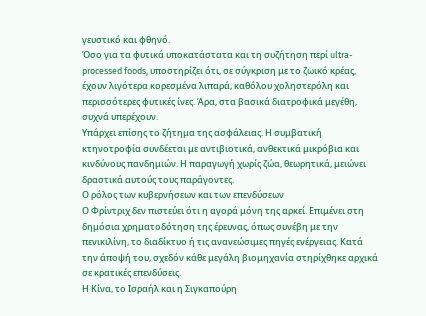γευστικό και φθηνό.
Όσο για τα φυτικά υποκατάστατα και τη συζήτηση περί ultra-processed foods, υποστηρίζει ότι, σε σύγκριση με το ζωικό κρέας, έχουν λιγότερα κορεσμένα λιπαρά, καθόλου χοληστερόλη και περισσότερες φυτικές ίνες. Άρα, στα βασικά διατροφικά μεγέθη, συχνά υπερέχουν.
Υπάρχει επίσης το ζήτημα της ασφάλειας. Η συμβατική κτηνοτροφία συνδέεται με αντιβιοτικά, ανθεκτικά μικρόβια και κινδύνους πανδημιών. Η παραγωγή χωρίς ζώα, θεωρητικά, μειώνει δραστικά αυτούς τους παράγοντες.
Ο ρόλος των κυβερνήσεων και των επενδύσεων
Ο Φρίντριχ δεν πιστεύει ότι η αγορά μόνη της αρκεί. Επιμένει στη δημόσια χρηματοδότηση της έρευνας, όπως συνέβη με την πενικιλίνη, το διαδίκτυο ή τις ανανεώσιμες πηγές ενέργειας. Κατά την άποψή του, σχεδόν κάθε μεγάλη βιομηχανία στηρίχθηκε αρχικά σε κρατικές επενδύσεις.
Η Κίνα, το Ισραήλ και η Σιγκαπούρη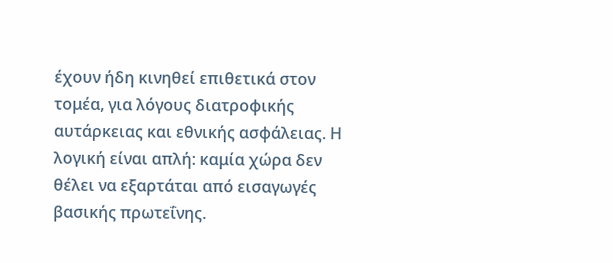έχουν ήδη κινηθεί επιθετικά στον τομέα, για λόγους διατροφικής αυτάρκειας και εθνικής ασφάλειας. Η λογική είναι απλή: καμία χώρα δεν θέλει να εξαρτάται από εισαγωγές βασικής πρωτεΐνης.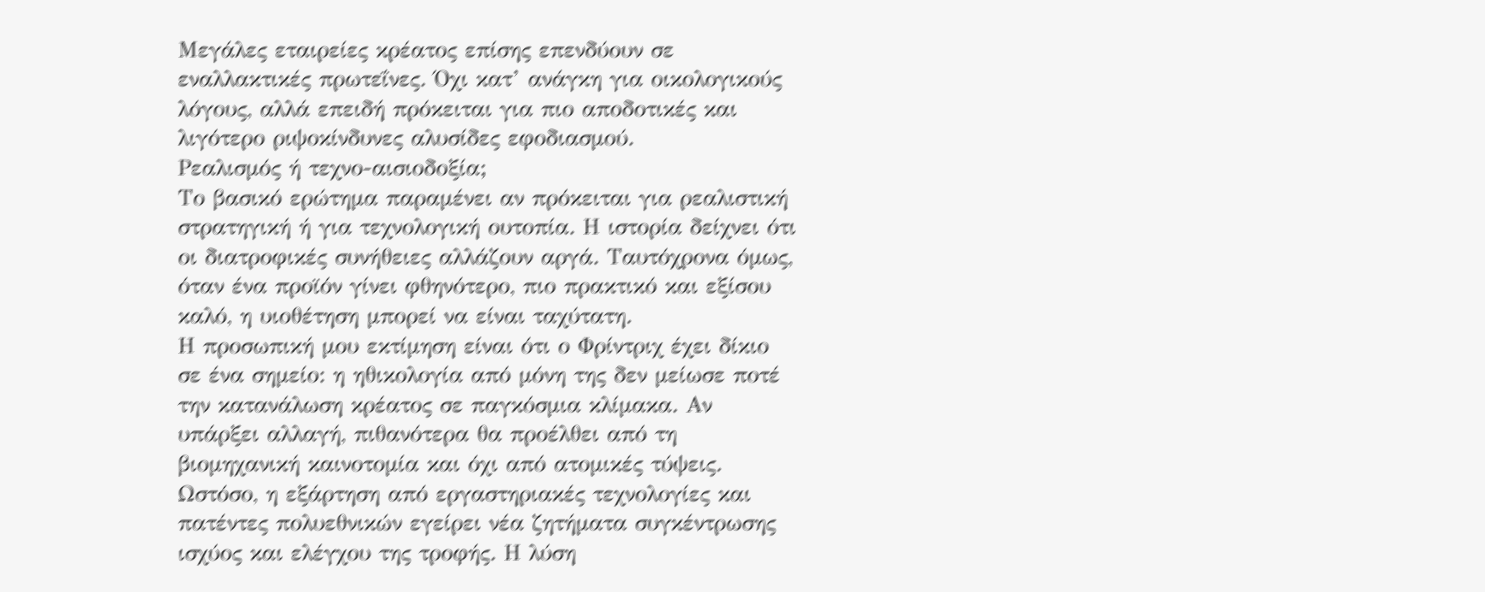Μεγάλες εταιρείες κρέατος επίσης επενδύουν σε εναλλακτικές πρωτεΐνες. Όχι κατ’ ανάγκη για οικολογικούς λόγους, αλλά επειδή πρόκειται για πιο αποδοτικές και λιγότερο ριψοκίνδυνες αλυσίδες εφοδιασμού.
Ρεαλισμός ή τεχνο-αισιοδοξία;
Το βασικό ερώτημα παραμένει αν πρόκειται για ρεαλιστική στρατηγική ή για τεχνολογική ουτοπία. Η ιστορία δείχνει ότι οι διατροφικές συνήθειες αλλάζουν αργά. Ταυτόχρονα όμως, όταν ένα προϊόν γίνει φθηνότερο, πιο πρακτικό και εξίσου καλό, η υιοθέτηση μπορεί να είναι ταχύτατη.
Η προσωπική μου εκτίμηση είναι ότι ο Φρίντριχ έχει δίκιο σε ένα σημείο: η ηθικολογία από μόνη της δεν μείωσε ποτέ την κατανάλωση κρέατος σε παγκόσμια κλίμακα. Αν υπάρξει αλλαγή, πιθανότερα θα προέλθει από τη βιομηχανική καινοτομία και όχι από ατομικές τύψεις.
Ωστόσο, η εξάρτηση από εργαστηριακές τεχνολογίες και πατέντες πολυεθνικών εγείρει νέα ζητήματα συγκέντρωσης ισχύος και ελέγχου της τροφής. Η λύση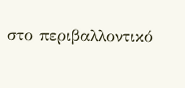στο περιβαλλοντικό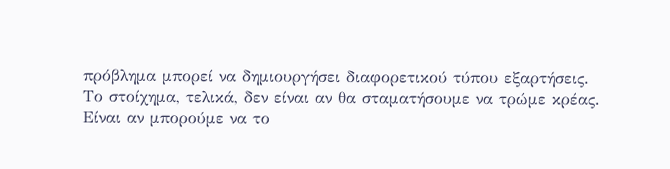πρόβλημα μπορεί να δημιουργήσει διαφορετικού τύπου εξαρτήσεις.
Το στοίχημα, τελικά, δεν είναι αν θα σταματήσουμε να τρώμε κρέας. Είναι αν μπορούμε να το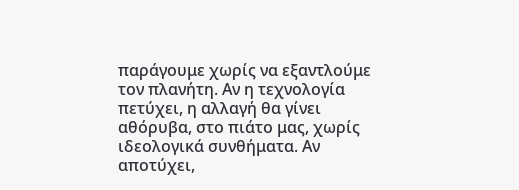παράγουμε χωρίς να εξαντλούμε τον πλανήτη. Αν η τεχνολογία πετύχει, η αλλαγή θα γίνει αθόρυβα, στο πιάτο μας, χωρίς ιδεολογικά συνθήματα. Αν αποτύχει,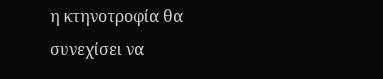η κτηνοτροφία θα συνεχίσει να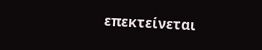επεκτείνεται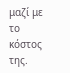μαζί με το κόστος της.